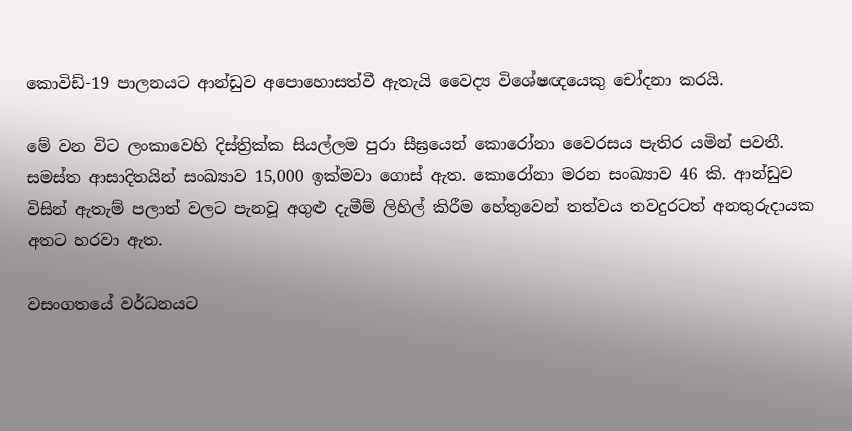කොවිඩ්-19 පාලනයට ආන්ඩුව අපොහොසත්වී ඇතැයි වෛද්‍ය විශේෂඥයෙකු චෝදනා කරයි.

මේ වන විට ලංකාවෙහි දිස්ත්‍රික්ක සියල්ලම පුරා සීඝ්‍රයෙන් කොරෝනා වෛරසය පැතිර යමින් පවතී. සමස්ත ආසාදිතයින් සංඛ්‍යාව 15,000 ඉක්මවා ගොස් ඇත. කොරෝනා මරන සංඛ්‍යාව 46 කි. ආන්ඩුව විසින් ඇතැම් පලාත් වලට පැනවූ අගුළු දැමීම් ලිහිල් කිරීම හේතුවෙන් තත්වය තවදුරටත් අනතුරුදායක අතට හරවා ඇත.

වසංගතයේ වර්ධනයට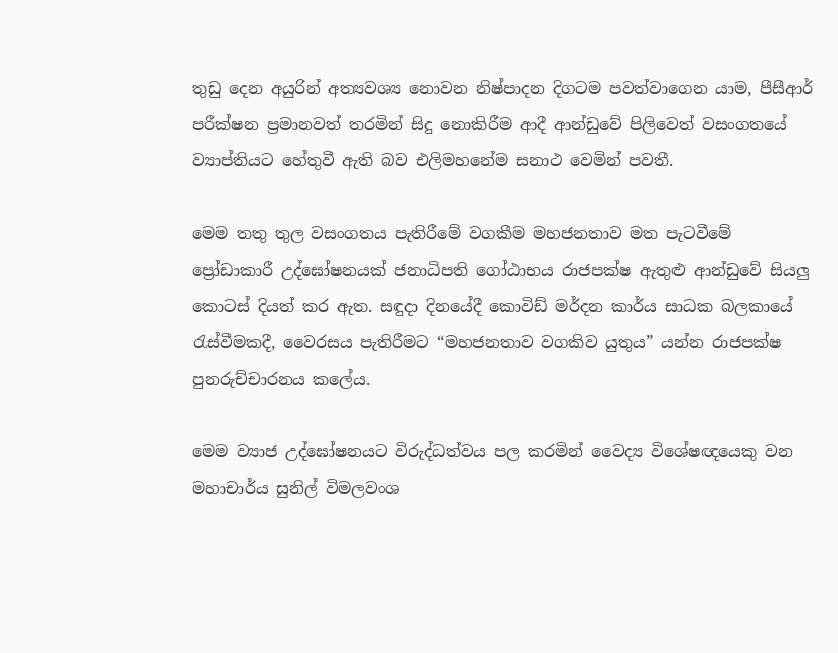තුඩු දෙන අයුරින් අත්‍යවශ්‍ය නොවන නිෂ්පාදන දිගටම පවත්වාගෙන යාම, පීසීආර් පරීක්ෂන ප්‍රමානවත් තරමින් සිදු නොකිරීම ආදී ආන්ඩුවේ පිලිවෙත් වසංගතයේ ව්‍යාප්තියට හේතුවී ඇති බව එලිමහනේම සනාථ වෙමින් පවතී.

මෙම තතු තුල වසංගතය පැතිරීමේ වගකීම මහජනතාව මත පැටවීමේ ප්‍රෝඩාකාරී උද්ඝෝෂනයක් ජනාධිපති ගෝඨාභය රාජපක්ෂ ඇතුළු ආන්ඩුවේ සියලු කොටස් දියත් කර ඇත. සඳුදා දිනයේදී කොවිඩ් මර්දන කාර්ය සාධක බලකායේ රැස්වීමකදී, වෛරසය පැතිරීමට “මහජනතාව වගකිව යුතුය” යන්න රාජපක්ෂ පුනරුච්චාරනය කලේය.

මෙම ව්‍යාජ උද්ඝෝෂනයට විරුද්ධත්වය පල කරමින් වෛද්‍ය විශේෂඥයෙකු වන මහාචාර්ය සුනිල් විමලවංශ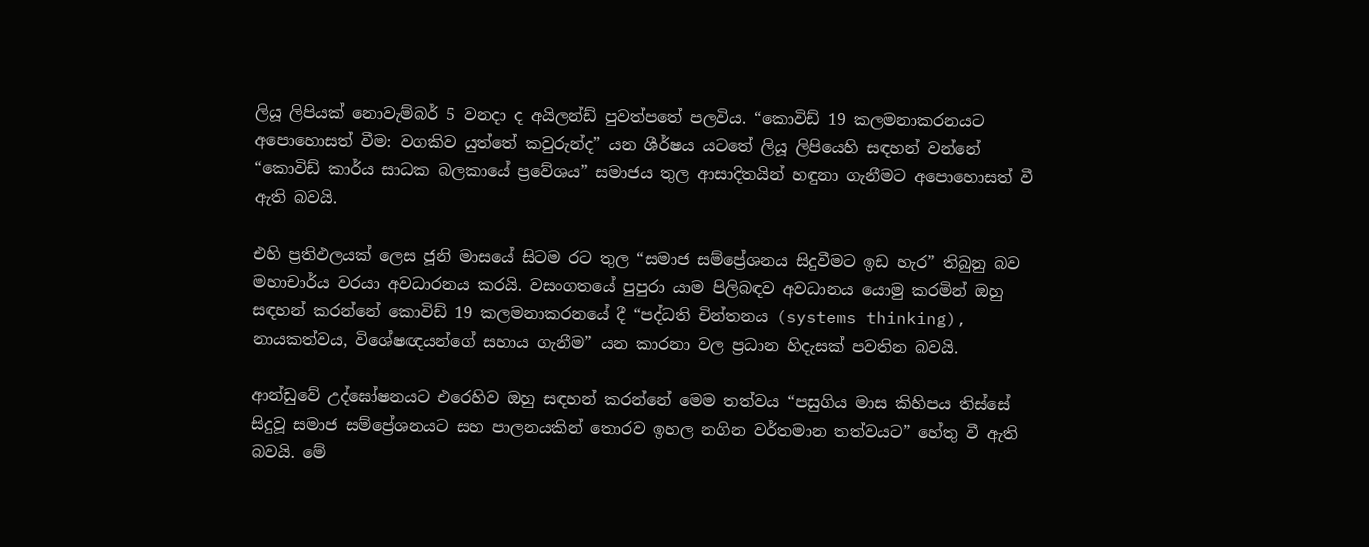ලියූ ලිපියක් නොවැම්බර් 5 වනදා ද අයිලන්ඩ් පුවත්පතේ පලවිය. “කොවිඩ් 19 කලමනාකරනයට අපොහොසත් වීම: වගකිව යුත්තේ කවුරුන්ද” යන ශීර්ෂය යටතේ ලියූ ලිපියෙහි සඳහන් වන්නේ “කොවිඩ් කාර්ය සාධක බලකායේ ප්‍රවේශය” සමාජය තුල ආසාදිතයින් හඳුනා ගැනීමට අපොහොසත් වී ඇති බවයි.

එහි ප්‍රතිඵලයක් ලෙස ජූනි මාසයේ සිටම රට තුල “සමාජ සම්ප්‍රේශනය සිදුවීමට ඉඩ හැර” තිබුනු බව මහාචාර්ය වරයා අවධාරනය කරයි. වසංගතයේ පුපුරා යාම පිලිබඳව අවධානය යොමු කරමින් ඔහු සඳහන් කරන්නේ කොවිඩ් 19 කලමනාකරනයේ දී “පද්ධති චින්තනය (systems thinking), නායකත්වය, විශේෂඥයන්ගේ සහාය ගැනීම” යන කාරනා වල ප්‍රධාන හිදැසක් පවතින බවයි.

ආන්ඩුවේ උද්ඝෝෂනයට එරෙහිව ඔහු සඳහන් කරන්නේ මෙම තත්වය “පසුගිය මාස කිහිපය තිස්සේ සිදුවූ සමාජ සම්ප්‍රේශනයට සහ පාලනයකින් තොරව ඉහල නගින වර්තමාන තත්වයට” හේතු වී ඇති බවයි. මේ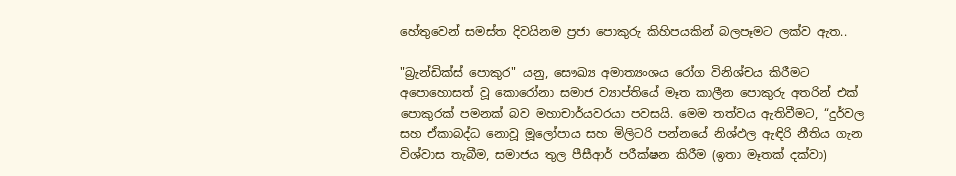හේතුවෙන් සමස්ත දිවයිනම ප්‍රජා පොකුරු කිහිපයකින් බලපෑමට ලක්ව ඇත..

"බ්‍රැන්ඩික්ස් පොකුර" යනු, සෞඛ්‍ය අමාත්‍යංශය රෝග විනිශ්චය කිරීමට අපොහොසත් වූ කොරෝනා සමාජ ව්‍යාප්තියේ මෑත කාලීන පොකුරු අතරින් එක් පොකුරක් පමනක් බව මහාචාර්යවරයා පවසයි. මෙම තත්වය ඇතිවීමට, “දුර්වල සහ ඒකාබද්ධ නොවූ මූලෝපාය සහ මිලිටරි පන්නයේ නිශ්ඵල ඇඳිරි නීතිය ගැන විශ්වාස තැබීම, සමාජය තුල පීසීආර් පරීක්ෂන කිරීම (ඉතා මෑතක් දක්වා)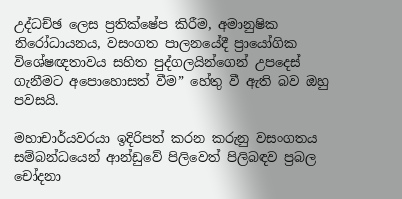උද්ධච්ඡ ලෙස ප්‍රතික්ෂේප කිරීම, අමානුෂික නිරෝධායනය, වසංගත පාලනයේදී ප්‍රායෝගික විශේෂඥතාවය සහිත පුද්ගලයින්ගෙන් උපදෙස් ගැනීමට අපොහොසත් වීම” හේතු වී ඇති බව ඔහු පවසයි.

මහාචාර්යවරයා ඉදිරිපත් කරන කරුනු වසංගතය සම්බන්ධයෙන් ආන්ඩුවේ පිලිවෙත් පිලිබඳව ප්‍රබල චෝදනා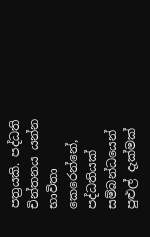පත්‍රයකි. පද්ධති චින්තනය යන්න භාවිතා කෙරෙන්නේ, පද්ධතියක් සම්බන්ධයෙන් පුළුල් දැක්මක්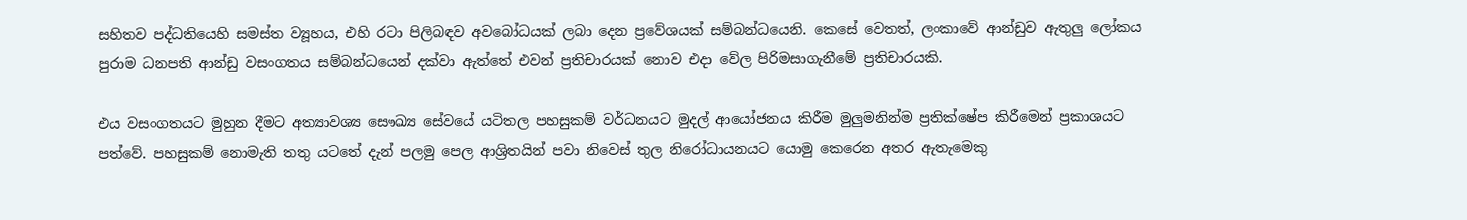සහිතව පද්ධතියෙහි සමස්ත ව්‍යූහය, එහි රටා පිලිබඳව අවබෝධයක් ලබා දෙන ප්‍රවේශයක් සම්බන්ධයෙනි. කෙසේ වෙතත්, ලංකාවේ ආන්ඩුව ඇතුලු ලෝකය පුරාම ධනපති ආන්ඩු වසංගතය සම්බන්ධයෙන් දක්වා ඇත්තේ එවන් ප්‍රතිචාරයක් නොව එදා වේල පිරිමසාගැනීමේ ප්‍රතිචාරයකි.

එය වසංගතයට මුහුන දීමට අත්‍යාවශ්‍ය සෞඛ්‍ය සේවයේ යටිතල පහසුකම් වර්ධනයට මුදල් ආයෝජනය කිරීම මුලුමනින්ම ප්‍රතික්ෂේප කිරීමෙන් ප්‍රකාශයට පත්වේ. පහසුකම් නොමැති තතු යටතේ දැන් පලමු පෙල ආශ්‍රිතයින් පවා නිවෙස් තුල නිරෝධායනයට යොමු කෙරෙන අතර ඇතැමෙකු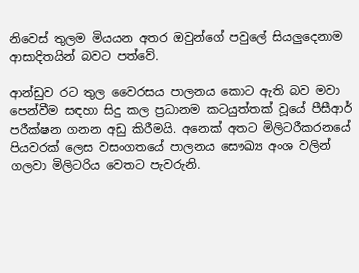නිවෙස් තුලම මියයන අතර ඔවුන්ගේ පවුලේ සියලුදෙනාම ආසාදිතයින් බවට පත්වේ.

ආන්ඩුව රට තුල වෛරසය පාලනය කොට ඇති බව මවා පෙන්වීම සඳහා සිදු කල ප්‍රධානම කටයුත්තක් වූයේ පීසීආර් පරීක්ෂන ගනන අඩු කිරීමයි. අනෙක් අතට මිලිටරීකරනයේ පියවරක් ලෙස වසංගතයේ පාලනය සෞඛ්‍ය අංශ වලින් ගලවා මිලිටරිය වෙතට පැවරුනි.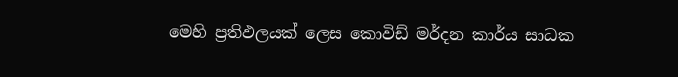මෙහි ප්‍රතිඵලයක් ලෙස කොවිඩ් මර්දන කාර්ය සාධක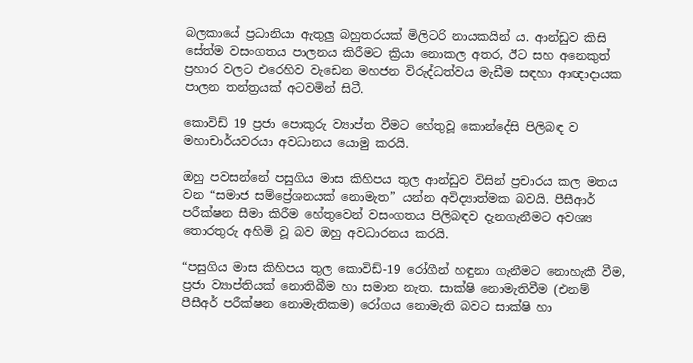බලකායේ ප්‍රධානියා ඇතුලු බහුතරයක් මිලිටරි නායකයින් ය. ආන්ඩුව කිසි සේත්ම වසංගතය පාලනය කිරීමට ක්‍රියා නොකල අතර, ඊට සහ අනෙකුත් ප්‍රහාර වලට එරෙහිව වැඩෙන මහජන විරුද්ධත්වය මැඩීම සඳහා ආඥාදායක පාලන තන්ත්‍රයක් අටවමින් සිටී.

කොවිඩ් 19 ප්‍රජා පොකුරු ව්‍යාප්ත වීමට හේතුවූ කොන්දේසි පිලිබඳ ව මහාචාර්යවරයා අවධානය යොමු කරයි.

ඔහු පවසන්නේ පසුගිය මාස කිහිපය තුල ආන්ඩුව විසින් ප්‍රචාරය කල මතය වන “සමාජ සම්‍ප්‍රේශනයක් නොමැත” යන්න අවිද්‍යාත්මක බවයි. පීසීආර් පරීක්ෂන සීමා කිරීම හේතුවෙන් වසංගතය පිලිබඳව දැනගැනීමට අවශ්‍ය තොරතුරු අහිමි වූ බව ඔහු අවධාරනය කරයි.

“පසුගිය මාස කිහිපය තුල කොවිඩ්-19 රෝගීන් හඳුනා ගැනීමට නොහැකී වීම, ප්‍රජා ව්‍යාප්තියක් නොතිබීම හා සමාන නැත. සාක්ෂි නොමැතිවීම (එනම් පීසීඅර් පරීක්ෂන නොමැතිකම) රෝගය නොමැති බවට සාක්ෂි හා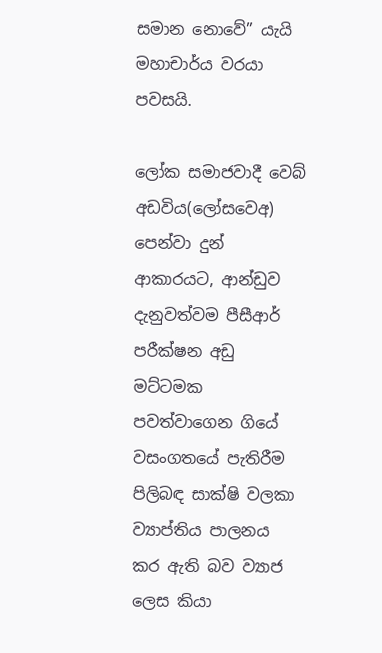සමාන නොවේ” යැයි මහාචාර්ය වරයා පවසයි.

ලෝක සමාජවාදී වෙබ් අඩවිය(ලෝසවෙඅ) පෙන්වා දුන් ආකාරයට, ආන්ඩුව දැනුවත්වම පීසීආර් පරීක්ෂන අඩු මට්ටමක පවත්වාගෙන ගියේ වසංගතයේ පැතිරීම පිලිබඳ සාක්ෂි වලකා ව්‍යාප්තිය පාලනය කර ඇති බව ව්‍යාජ ලෙස කියා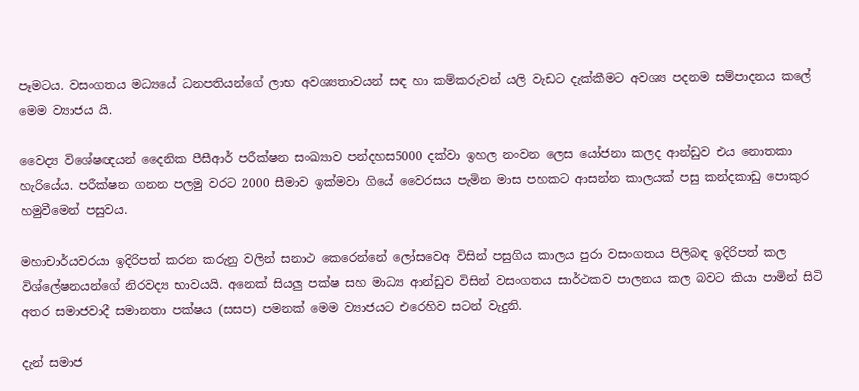පෑමටය. වසංගතය මධ්‍යයේ ධනපතියන්ගේ ලාභ අවශ්‍යතාවයන් සඳ හා කම්කරුවන් යලි වැඩට දැක්කීමට අවශ්‍ය පදනම සම්පාදනය කලේ මෙම ව්‍යාජය යි.

වෛද්‍ය විශේෂඥයන් දෛනික පීසීආර් පරීක්ෂන සංඛ්‍යාව පන්දහස5000 දක්වා ඉහල නංවන ලෙස යෝජනා කලද ආන්ඩුව එය නොතකා හැරියේය. පරීක්ෂන ගනන පලමු වරට 2000 සීමාව ඉක්මවා ගියේ වෛරසය පැමින මාස පහකට ආසන්න කාලයක් පසු කන්දකාඩු පොකුර හමුවීමෙන් පසුවය.

මහාචාර්යවරයා ඉදිරිපත් කරන කරුනු වලින් සනාථ කෙරෙන්නේ ලෝසවෙඅ විසින් පසුගිය කාලය පුරා වසංගතය පිලිබඳ ඉදිරිපත් කල විශ්ලේෂනයන්ගේ නිරවද්‍ය භාවයයි. අනෙක් සියලු පක්ෂ සහ මාධ්‍ය ආන්ඩුව විසින් වසංගතය සාර්ථකව පාලනය කල බවට කියා පාමින් සිටි අතර සමාජවාදී සමානතා පක්ෂය (සසප) පමනක් මෙම ව්‍යාජයට එරෙහිව සටන් වැදුනි.

දැන් සමාජ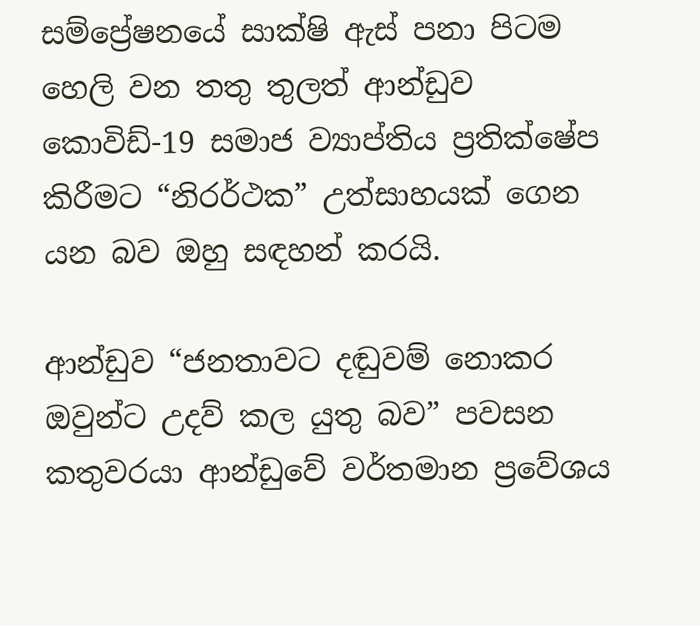සම්ප්‍රේෂනයේ සාක්ෂි ඇස් පනා පිටම හෙලි වන තතු තුලත් ආන්ඩුව කොවිඩ්-19 සමාජ ව්‍යාප්තිය ප්‍රතික්ෂේප කිරීමට “නිරර්ථක” උත්සාහයක් ගෙන යන බව ඔහු සඳහන් කරයි.

ආන්ඩුව “ජනතාවට දඬුවම් නොකර ඔවුන්ට උදව් කල යුතු බව” පවසන කතුවරයා ආන්ඩුවේ වර්තමාන ප්‍රවේශය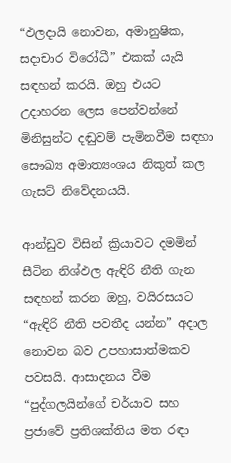“ඵලදායි නොවන, අමානුෂික, සදාචාර විරෝධී” එකක් යැයි සඳහන් කරයි. ඔහු එයට උදාහරන ලෙස පෙන්වන්නේ මිනිසුන්ට දඬුවම් පැමිනවීම සඳහා සෞඛ්‍ය අමාත්‍යංශය නිකුත් කල ගැසට් නිවේදනයයි.

ආන්ඩුව විසින් ක්‍රියාවට දමමින් සීටින නිශ්ඵල ඇඳිරි නීති ගැන සඳහන් කරන ඔහු, වයිරසයට “ඇඳිරි නීති පවතීද යන්න” අදාල නොවන බව උපහාසාත්මකව පවසයි. ආසාදනය වීම “පුද්ගලයින්ගේ චර්යාව සහ ප්‍රජාවේ ප්‍රතිශක්තිය මත රඳා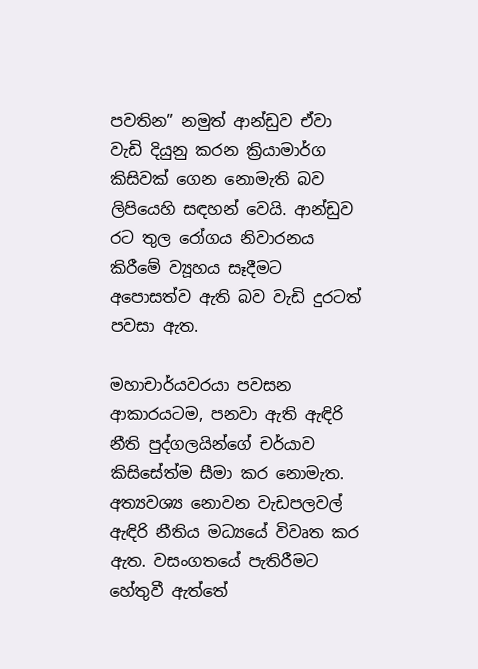පවතින” නමුත් ආන්ඩුව ඒවා වැඩි දියුනු කරන ක්‍රියාමාර්ග කිසිවක් ගෙන නොමැති බව ලිපියෙහි සඳහන් ‌වෙයි. ආන්ඩුව රට තුල රෝගය නිවාරනය කිරීමේ ව්‍යූහය සෑදීමට අපොසත්ව ඇති බව වැඩි දුරටත් පවසා ඇත.

මහාචාර්යවරයා පවසන ආකාරයටම, පනවා ඇති ඇඳිරි නීති පුද්ගලයින්ගේ චර්යාව කිසිසේත්ම සීමා කර නොමැත. අත්‍යවශ්‍ය නොවන වැඩපලවල් ඇඳිරි නීතිය මධ්‍යයේ විවෘත කර ඇත. වසංගතයේ පැතිරීමට හේතුවී ඇත්තේ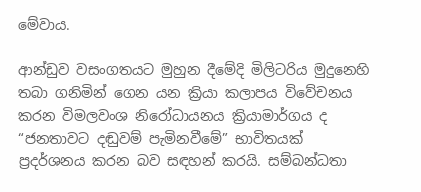මේවාය.

ආන්ඩුව වසංගතයට මුහුන දීමේදි මිලිටරිය මුදුනෙහි තබා ගනිමින් ගෙන යන ක්‍රියා කලාපය විවේචනය කරන විමලවංශ නිරෝධායනය ක්‍රියාමාර්ගය ද “ජනතාවට දඬුවම් පැමිනවීමේ” භාවිතයක් ප්‍රදර්ශනය කරන බව සඳහන් කරයි. සම්බන්ධතා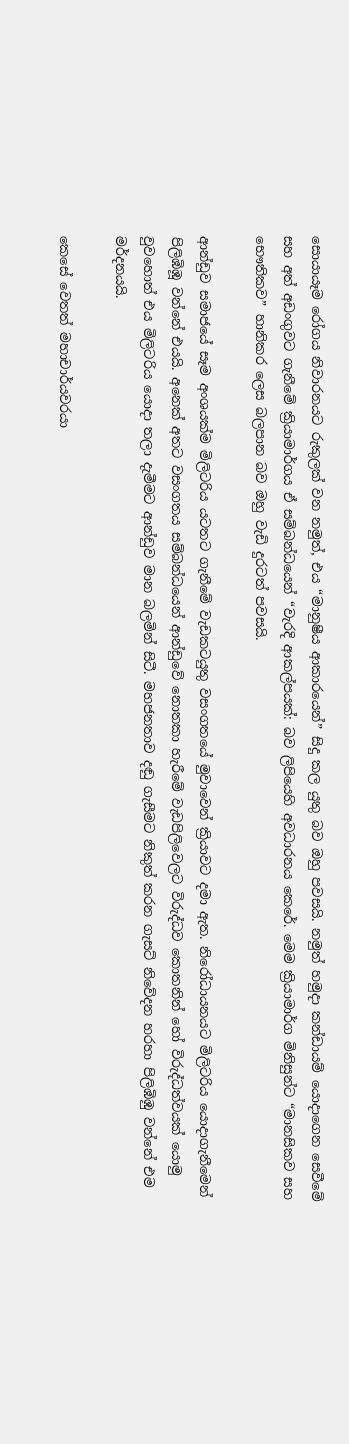සොයායෑම රෝගය නිවාරනයට රුකුලක් වන නමුත්, එය “මානුෂීය ආකාරයෙන්” සිදු කල යුතු බව ඔහු පවසයි. නමුත් හමුදා කන්ඩායම් යොදාගෙන සෙවීමේ සහ අත් අඩංගුවට ගැනීමේ ක්‍රියාමාර්ගය ඒ සම්බන්ධයෙන් “වැරදි ආකල්පයක්: බව ලිපියෙහි අවධාරනය කෙරේ. මෙම ක්‍රියාමාර්ග මිනිසුන්ට “මානසිකව සහ භෞතිකව” හානිකර ලෙස බලපාන බව ඔහු වැඩි දුරටත් පවසයි.

ආන්ඩුව සමාජයේ සෑම අංශයක්ම මිලිටරිය යටතට ගැනීමේ වැඩකටයුතු වසංගතයේ මුවාවෙන් ක්‍රියාවට දමා ඇත. නිරෝධායනයට මිලිටරිය යොදාගැනීමෙන් පිලිඹිඹූ වන්නේ එයයි. අනෙක් අතට වසංගතය සම්බන්ධයෙන් ආන්ඩුවේ නොතකා හැරීමේ වැඩපිලිවෙලට විරුද්ධව කොතනින් හෝ විරුද්ධත්වයක් යොමු වුවහොත් එය මිලිටරිය යොදා තලා දැමීමට ආන්ඩුව මාන බලමින් සිටී. මහජනතාව දඬු ගැසීමට නිකුත් කරන ගැසට් නිවේදන හරහා පිලිඹිඹු වන්නේ එම මර්දනයයි.

කෙසේ වෙතත් මහාචාර්යවරයා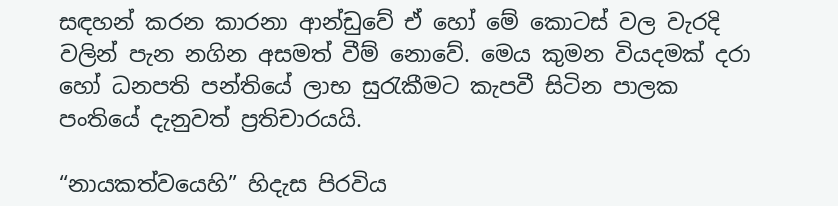සඳහන් කරන කාරනා ආන්ඩුවේ ඒ හෝ මේ කොටස් වල වැරදි වලින් පැන නගින අසමත් වීම් නොවේ. මෙය කුමන වියදමක් දරා හෝ ධනපති පන්තියේ ලාභ සුරැකීමට කැපවී සිටින පාලක පංතියේ දැනුවත් ප්‍රතිචාරයයි.

“නායකත්වයෙහි” හිදැස පිරවිය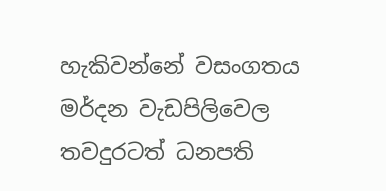හැකිවන්නේ වසංගතය මර්දන වැඩපිලිවෙල තවදුරටත් ධනපති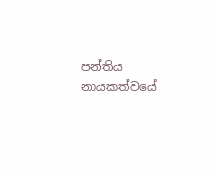පන්තිය නායකත්වයේ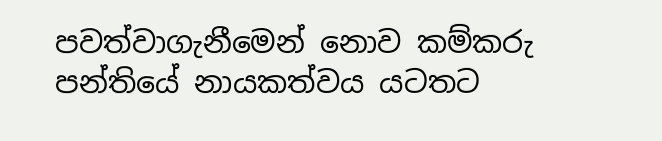පවත්වාගැනීමෙන් නොව කම්කරු පන්තියේ නායකත්වය යටතට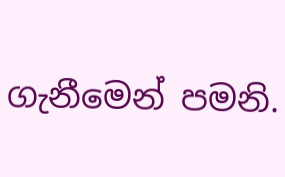ගැනීමෙන් පමනි.